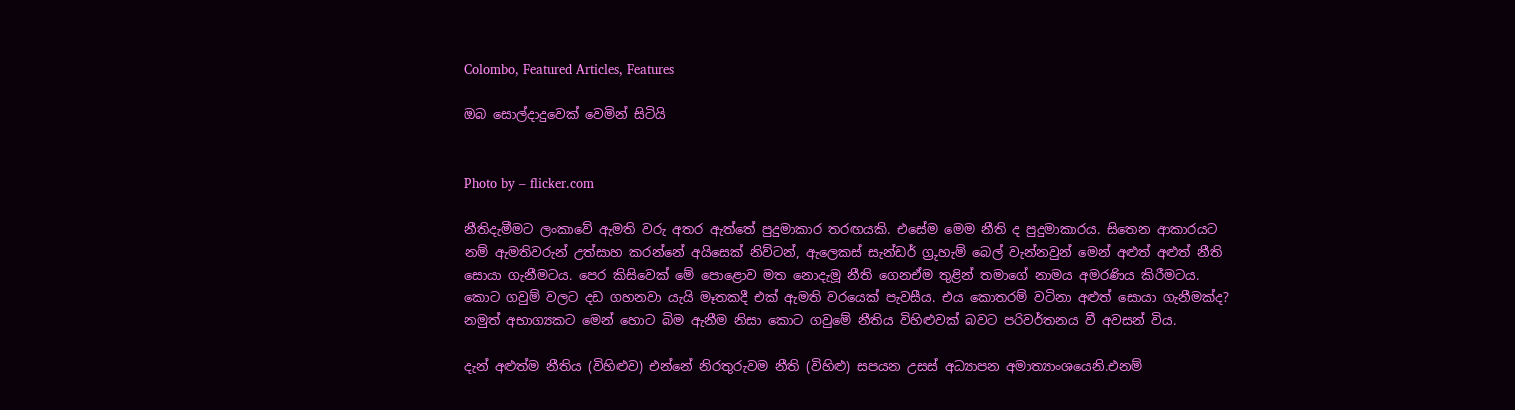Colombo, Featured Articles, Features

ඔබ සොල්දාදුවෙක් වෙමින් සිටියි


Photo by – flicker.com

නීතිදැමීමට ලංකාවේ ඇමති වරු අතර ඇත්තේ පුදුමාකාර තරඟයකි. එසේම මෙම නීති ද පුදුමාකාරය. සිතෙන ආකාරයට නම් ඇමතිවරුන් උත්සාහ කරන්නේ අයිසෙක් නිව්ටන්, ඇලෙකස් සැන්ඩර් ග්‍රුහැම් බෙල් වැන්නවුන් මෙන් අළුත් අළුත් නීති සොයා ගැනීමටය. පෙර කිසිවෙක් මේ පොළොව මත නොදැමූ නීති ගෙනඒම තුළින් තමාගේ නාමය අමරණිය කිරීමටය. කොට ගවුම් වලට දඩ ගහනවා යැයි මෑතකදී එක් ඇමති වරයෙක් පැවසීය. එය කොතරම් වටිනා අළුත් සොයා ගැනීමක්ද? නමුත් අභාග්‍යකට මෙන් හොට බිම ඇනීම නිසා කොට ගවුමේ නීතිය විහිළුවක් බවට පරිවර්තනය වී අවසන් විය.

දැන් අළුත්ම නීතිය (විහිළුව) එන්නේ නිරතුරුවම නීති (විහිළු) සපයන උසස් අධ්‍යාපන අමාත්‍යාංශයෙනි.එනම්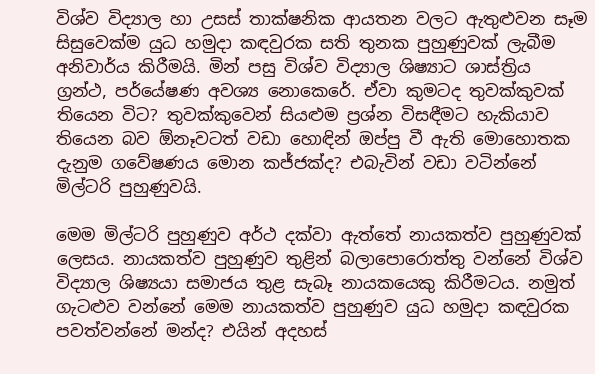විශ්ව විද්‍යාල හා උසස් තාක්ෂනික ආයතන වලට ඇතුළුවන සෑම සිසුවෙක්ම යුධ හමුදා කඳවුරක සති තුනක පුහුණුවක් ලැබීම අනිවාර්ය කිරීමයි. මින් පසු විශ්ව විද්‍යාල ශිෂ්‍යාට ශාස්ත්‍රිය ග්‍රන්ථ, පර්යේෂණ අවශ්‍ය නොකෙරේ. ඒවා කුමටද තුවක්කුවක් තියෙන විට? තුවක්කුවෙන් සියළුම ප්‍රශ්න විසඳීමට හැකියාව තියෙන බව ඕනෑවටත් වඩා හොඳින් ඔප්පු වී ඇති මොහොතක දැනුම ගවේෂණය මොන කජ්ජක්ද? එබැවින් වඩා වටින්නේ මිල්ටරි පුහුණුවයි.

මෙම මිල්ටරි පුහුණුව අර්ථ දක්වා ඇත්තේ නායකත්ව පුහුණුවක් ලෙසය. නායකත්ව පුහුණුව තුළින් බලාපොරොත්තු වන්නේ විශ්ව විද්‍යාල ශිෂ්‍යයා සමාජය තුළ සැබෑ නායකයෙකු කිරීමටය. නමුත් ගැටළුව වන්නේ මෙම නායකත්ව පුහුණුව යුධ හමුදා කඳවුරක පවත්වන්නේ මන්ද? එයින් අදහස්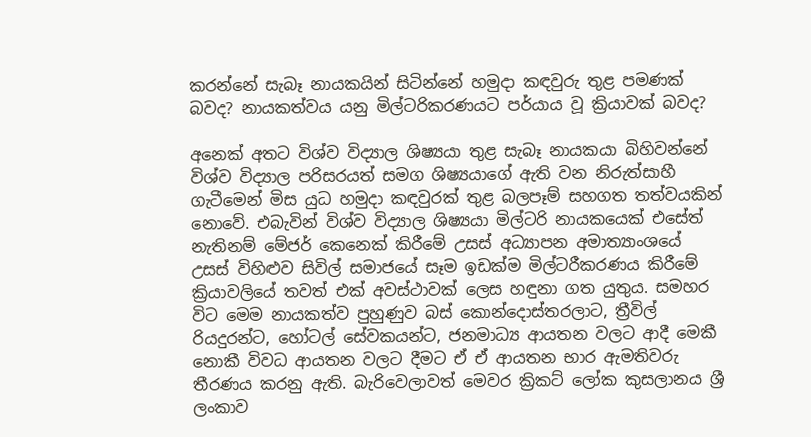කරන්නේ සැබෑ නායකයින් සිටින්නේ හමුදා කඳවුරු තුළ පමණක් බවද? නායකත්වය යනු මිල්ටරිකරණයට පර්යාය වූ ක්‍රියාවක් බවද?

අනෙක් අතට විශ්ව විද්‍යාල ශිෂ්‍යයා තුළ සැබෑ නායකයා බිහිවන්නේ විශ්ව විද්‍යාල පරිසරයත් සමග ශිෂ්‍යයාගේ ඇති වන නිරුත්සාහී ගැටීමෙන් මිස යුධ හමුදා කඳවුරක් තුළ බලපෑම් සහගත තත්වයකින් නොවේ. එබැවින් විශ්ව විද්‍යාල ශිෂ්‍යයා මිල්ටරි නායකයෙක් එසේත් නැතිනම් මේජර් කෙනෙක් කිරීමේ උසස් අධ්‍යාපන අමාත්‍යාංශයේ උසස් විහිළුව සිවිල් සමාජයේ සෑම ඉඩක්ම මිල්ටරීකරණය කිරීමේ ක්‍රියාවලියේ තවත් එක් අවස්ථාවක් ලෙස හඳුනා ගත යුතුය. සමහර විට මෙම නායකත්ව පුහුණුව බස් කොන්දොස්තරලාට, ත්‍රීවිල් රියදුරන්ට, හෝටල් සේවකයන්ට, ජනමාධ්‍ය ආයතන වලට ආදී මෙකී නොකී විවධ ආයතන වලට දීමට ඒ ඒ ආයතන භාර ඇමතිවරු තීරණය කරනු ඇති. බැරිවෙලාවත් මෙවර ක්‍රිකට් ලෝක කුසලානය ශ්‍රී ලංකාව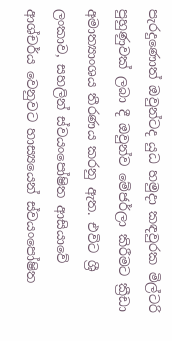පැරදුණොත් ඔවුන්ටද යුධ හමුදා කඳවුරක මිල්ටරි පුහුණුවක් ලබා දී ඔවුන්ව මේජර්ලා කිරීමට ක්‍රීඩා අමාත්‍යාංශය තීරණය කරනු ඇත. එවිට ශ්‍රී ලංකාව, සහලින් ස්වයංපෝෂිත ආසියාවේ ආශ්චර්ය වෙනුවට හාස්‍යයෙන් ස්වයංපෝෂිත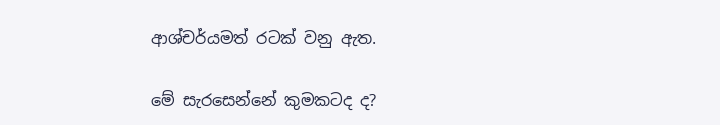ආශ්චර්යමත් රටක් වනු ඇත.

මේ සැරසෙන්නේ කුමකටද ද?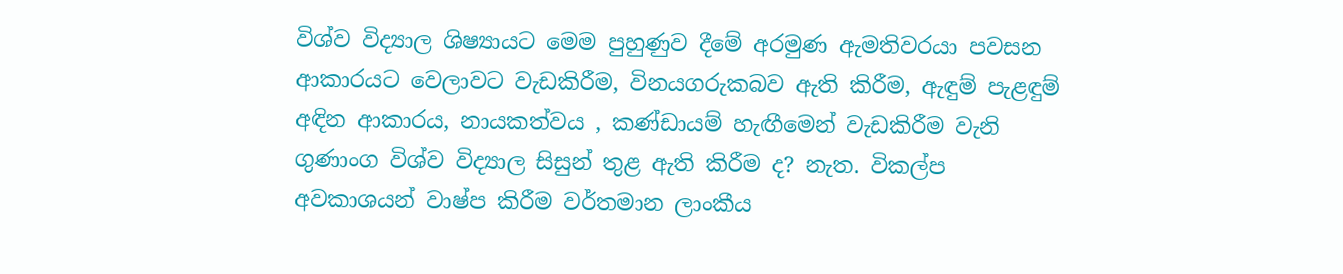විශ්ව විද්‍යාල ශිෂ්‍යායට මෙම පුහුණුව දීමේ අරමුණ ඇමතිවරයා පවසන ආකාරයට වෙලාවට වැඩකිරීම, විනයගරුකබව ඇති කිරීම, ඇඳුම් පැළඳුම් අඳින ආකාරය, නායකත්වය , කණ්ඩායම් හැඟීමෙන් වැඩකිරීම වැනි ගුණාංග විශ්ව විද්‍යාල සිසුන් තුළ ඇති කිරීම ද? නැත. විකල්ප අවකාශයන් වාෂ්ප කිරීම වර්තමාන ලාංකීය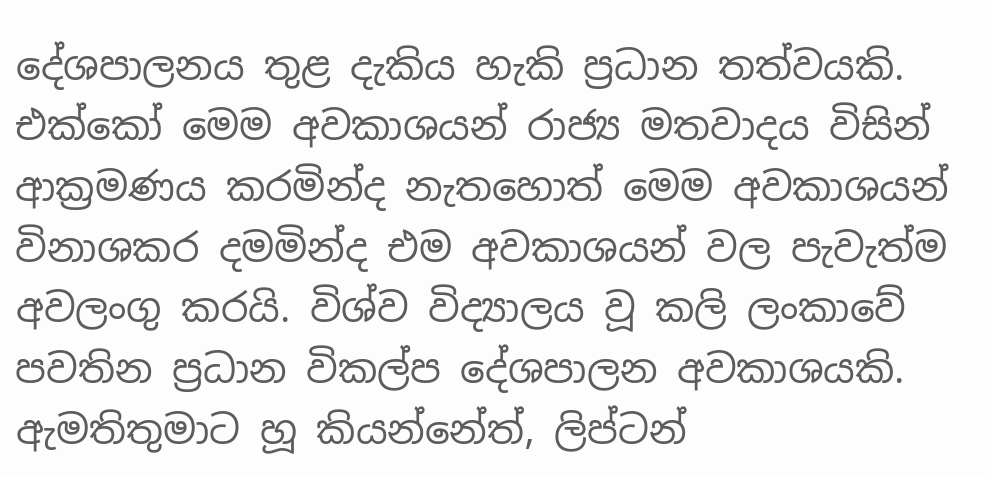දේශපාලනය තුළ දැකිය හැකි ප්‍රධාන තත්වයකි. එක්කෝ මෙම අවකාශයන් රාජ්‍ය මතවාදය විසින් ආක්‍රමණය කරමින්ද නැතහොත් මෙම අවකාශයන් විනාශකර දමමින්ද එම අවකාශයන් වල පැවැත්ම අවලංගු කරයි. විශ්ව විද්‍යාලය වූ කලි ලංකාවේ පවතින ප්‍රධාන විකල්ප දේශපාලන අවකාශයකි. ඇමතිතුමාට හූ කියන්නේත්, ලිප්ටන්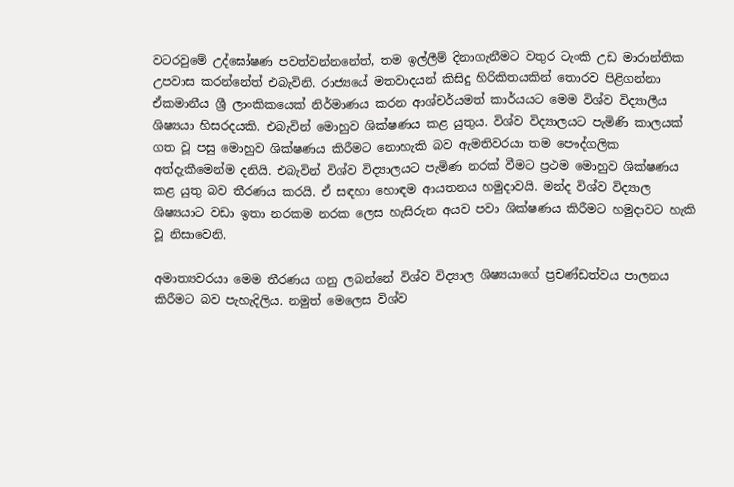වටරවුමේ උද්ඝෝෂණ පවත්වන්නනේත්, තම ඉල්ලීම් දිනාගැනීමට වතුර ටැංකි උඩ මාරාන්තික උපවාස කරන්නේත් එබැවිනි. රාජ්‍යයේ මතවාදයන් කිසිදු හිරිකිතයකින් තොරව පිළිගන්නා ඒකමානීය ශ්‍රී ලාංකිකයෙක් නිර්මාණය කරන ආශ්චර්යමත් කාර්යයට මෙම විශ්ව විද්‍යාලීය ශිෂ්‍යයා හිසරදයකි. එබැවින් මොහුව ශික්ෂණය කළ යුතුය. විශ්ව විද්‍යාලයට පැමිණි කාලයක් ගත වූ පසු මොහුව ශික්ෂණය කිරීමට නොහැකි බව ඇමතිවරයා තම පෞද්ගලික අත්දැකීමෙන්ම දනියි. එබැවින් විශ්ව විද්‍යාලයට පැමිණ නරක් වීමට ප්‍රථම මොහුව ශික්ෂණය කළ යුතු බව තීරණය කරයි. ඒ සඳහා හොඳම ආයතනය හමුදාවයි. මන්ද විශ්ව විද්‍යාල ශිෂ්‍යයාට වඩා ඉතා නරකම නරක ලෙස හැසිරුන අයව පවා ශික්ෂණය කිරීමට හමුදාවට හැකි වූ නිසාවෙනි.

අමාත්‍යවරයා මෙම තීරණය ගනු ලබන්නේ විශ්ව විද්‍යාල ශිෂ්‍යයාගේ ප්‍රචණ්ඩත්වය පාලනය කිරීමට බව පැහැදිලිය. නමුත් මෙලෙස විශ්ව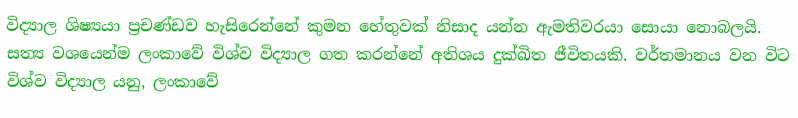විද්‍යාල ශිෂ්‍යයා ප්‍රචණ්ඩව හැසිරෙන්නේ කුමන හේතුවක් නිසාද යන්න ඇමතිවරයා සොයා නොබලයි. සත්‍ය වශයෙන්ම ලංකාවේ විශ්ව විද්‍යාල ගත කරන්නේ අතිශය දුක්ඛිත ජීවිතයකි. වර්තමානය වන විට විශ්ව විද්‍යාල යනු, ලංකාවේ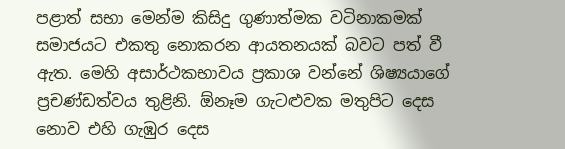පළාත් සභා මෙන්ම කිසිදු ගුණාත්මක වටිනාකමක් සමාජයට එකතු නොකරන ආයතනයක් බවට පත් වී ඇත. මෙහි අසාර්ථකභාවය ප්‍රකාශ වන්නේ ශිෂ්‍යයාගේ ප්‍රචණ්ඩත්වය තුළිනි. ඕනෑම ගැටළුවක මතුපිට දෙස නොව එහි ගැඹුර දෙස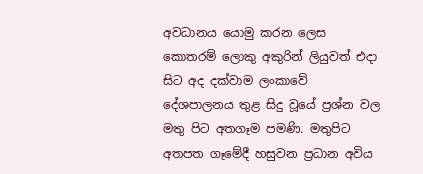අවධානය යොමු කරන ලෙස කොතරම් ලොකු අකුරින් ලියුවත් එදා සිට අද දක්වාම ලංකාවේ දේශපාලනය තුළ සිදු වූයේ ප්‍රශ්න වල මතු පිට අතගෑම පමණි. මතුපිට අතපත ගෑමේදී හසුවන ප්‍රධාන අවිය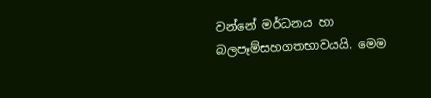වන්නේ මර්ධනය හා බලපෑම්සහගතභාවයයි. මෙම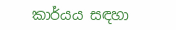කාර්යය සඳහා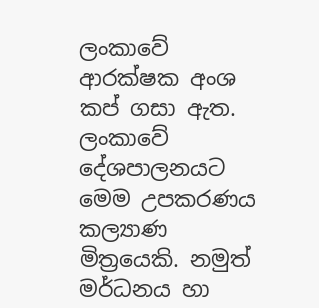ලංකාවේ ආරක්ෂක අංශ කප් ගසා ඇත. ලංකාවේ දේශපාලනයට මෙම උපකරණය කල්‍යාණ මිත්‍රයෙකි. නමුත් මර්ධනය හා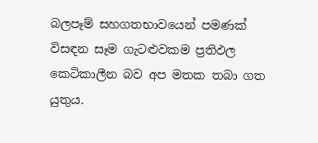බලපෑම් සහගතභාවයෙන් පමණක් විසඳන සෑම ගැටළුවකම ප්‍රතිඵල කෙටිකාලීන බව අප මතක තබා ගත යුතුය.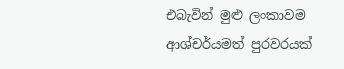එබැවින් මුළු ලංකාවම ආශ්චර්යමත් පුරවරයක්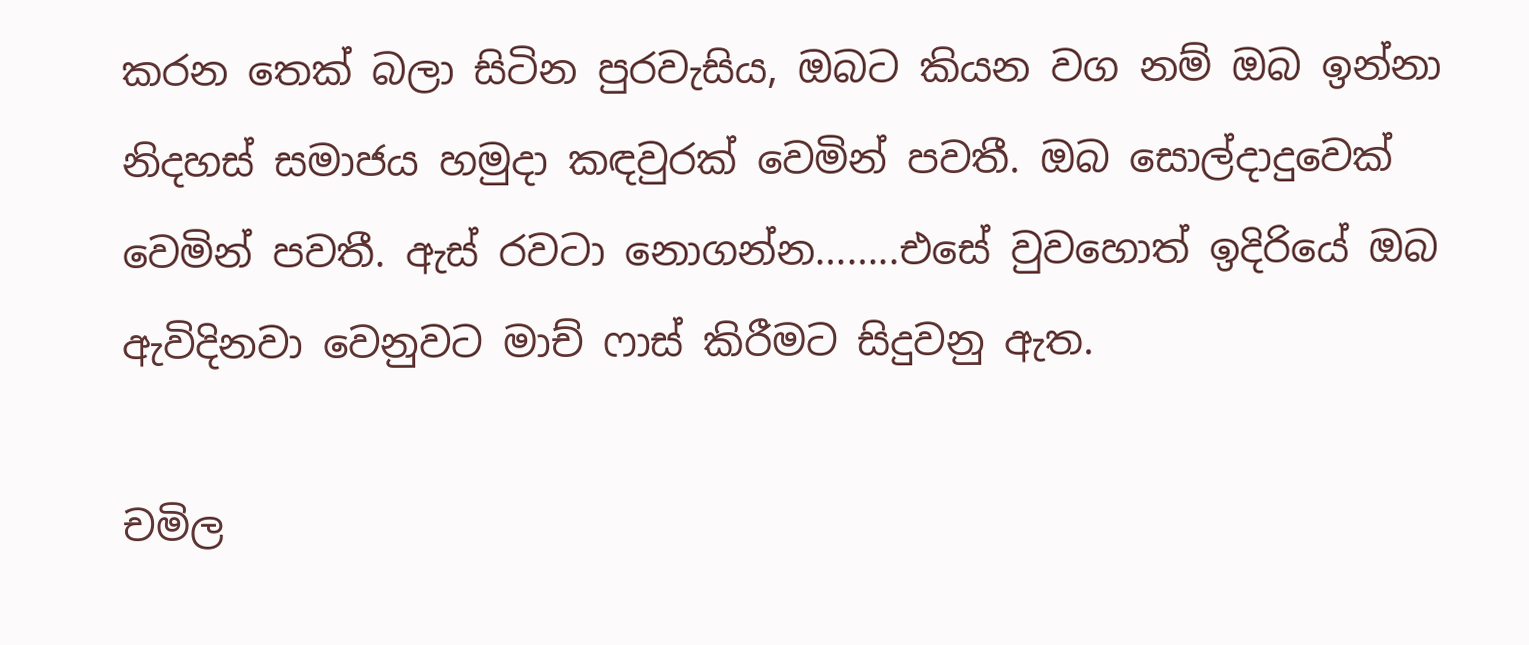කරන තෙක් බලා සිටින පුරවැසිය, ඔබට කියන වග නම් ඔබ ඉන්නා නිදහස් සමාජය හමුදා කඳවුරක් වෙමින් පවතී. ඔබ සොල්දාදුවෙක් වෙමින් පවතී. ඇස් රවටා නොගන්න……..එසේ වුවහොත් ඉදිරියේ ඔබ ඇවිදිනවා වෙනුවට මාච් ෆාස් කිරීමට සිදුවනු ඇත.

චමිල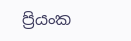ප්‍රියංක